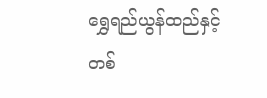ရွှေရည်ယွန်ထည်နှင့် တစ်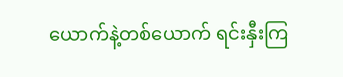ယောက်နဲ့တစ်ယောက် ရင်းနှီးကြ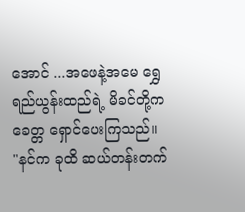အောင် ...အဖေနဲ့အမေ ရွှေရည်ယွန်းထည်ရဲ့ မိခင်တို့က ခေတ္တ ရှောင်ပေးကြသည်။
"နင်က ခုထိ ဆယ်တန်းတက်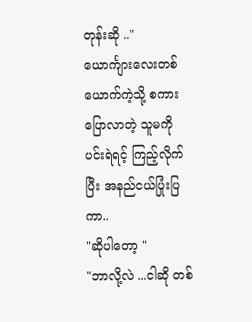တုန်းဆို .."
ယောင်္ကျားလေးတစ်ယောက်ကဲ့သို့ စကားပြောလာတဲ့ သူမကို ပင်းရဲရင့် ကြည့်လိုက်ပြီး အနည်ငယ်ပြုံးပြကာ..
"ဆိုပါတော့ "
"ဘာလို့လဲ ...ငါဆို တစ်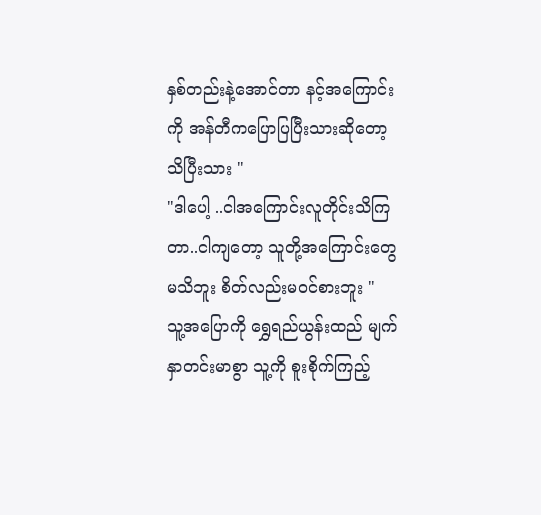နှစ်တည်းနဲ့အောင်တာ နင့်အကြောင်းကို အန်တီကပြောပြပြီးသားဆိုတော့ သိပြီးသား "
"ဒါပေါ့ ..ငါအကြောင်းလူတိုင်းသိကြတာ..ငါကျတော့ သူတို့အကြောင်းတွေ မသိဘူး စိတ်လည်းမဝင်စားဘူး "
သူ့အပြောကို ရွှေရည်ယွန်းထည် မျက်နှာတင်းမာစွာ သူ့ကို စူးစိုက်ကြည့်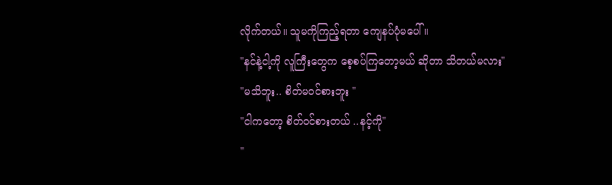လိုက်တယ်။ သူမကိုကြည့်ရတာ ကျေနပ်ပုံမပေါ် ။
"နင်နဲ့ငါ့ကို လူကြီးတွေက စေ့စပ်ကြတော့မယ် ဆိုတာ သိတယ်မလား"
"မသိဘူး.. စိတ်မဝင်စားဘူး "
"ငါကတော့ စိတ်ဝင်စားတယ် ..နင့်ကို"
"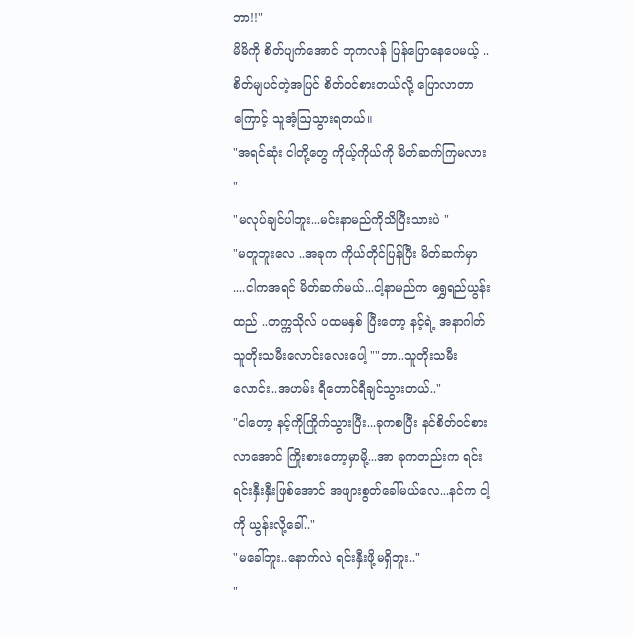ဘာ!!"
မိမိကို စိတ်ပျက်အောင် ဘုကလန် ပြန်ပြောနေပေမယ့် ..စိတ်မျပင်တဲ့အပြင် စိတ်ဝင်စားတယ်လို့ ပြောလာတာကြောင့် သူအံ့ဩသွားရတယ်။
"အရင်ဆုံး ငါတို့တွေ ကိုယ့်ကိုယ်ကို မိတ်ဆက်ကြမလား "
"မလုပ်ချင်ပါဘူး...မင်းနာမည်ကိုသိပြီးသားပဲ "
"မတူဘူးလေ ..အခုက ကိုယ်တိုင်ပြန်ပြီး မိတ်ဆက်မှာ ....ငါကအရင် မိတ်ဆက်မယ်...ငါ့နာမည်က ရွှေရည်ယွန်းထည် ..တက္ကသိုလ် ပထမနှစ် ပြီးတော့ နင့်ရဲ့ အနာဂါတ် သူတိုးသမီးလောင်းလေးပေါ့ ""ဘာ..သူတိုးသမီးလောင်း..အဟမ်း ရီတောင်ရီချင်သွားတယ်.."
"ငါတော့ နင့်ကိုကြိုက်သွားပြီး...ခုကစပြီး နင်စိတ်ဝင်စားလာအောင် ကြိုးစားတော့မှာမို့...အာ ခုကတည်းက ရင်းရင်းနှီးနှီးဖြစ်အောင် အဖျားစွတ်ခေါ်မယ်လေ...နင်က ငါ့ကို ယွန်းလို့ခေါ်.."
"မခေါ်ဘူး..နောက်လဲ ရင်းနှီးဖို့မရှိဘူး.."
"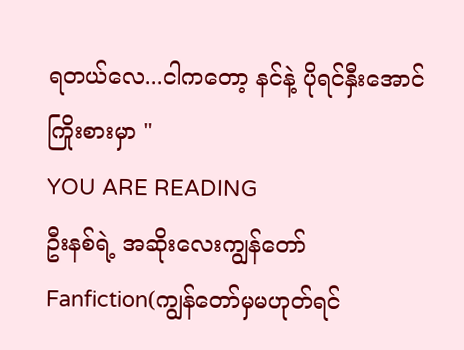ရတယ်လေ...ငါကတော့ နင်နဲ့ ပိုရင်နှီးအောင် ကြိုးစားမှာ "
YOU ARE READING
ဦးနစ်ရဲ့ အဆိုးလေးကျွန်တော်
Fanfiction(ကျွန်တော်မှမဟုတ်ရင်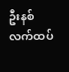ဦးနစ် လက်ထပ်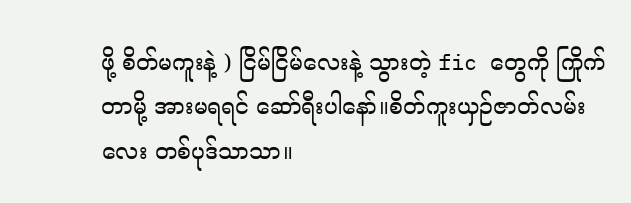ဖို့ စိတ်မကူးနဲ့ ) ငြိမ်ငြိမ်လေးနဲ့ သွားတဲ့ fic တွေကို ကြိုက်တာမို့ အားမရရင် ဆော်ရီးပါနော်။စိတ်ကူးယှဉ်ဇာတ်လမ်းလေး တစ်ပုဒ်သာသာ။